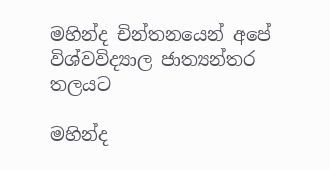මහින්ද චින්තනයෙන් අපේ විශ්වවිද්‍යාල ජාත්‍යන්තර තලයට

මහින්ද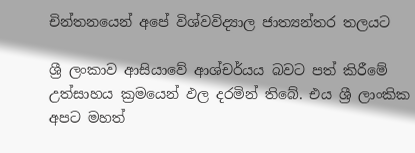චින්තනයෙන් අපේ විශ්වවිද්‍යාල ජාත්‍යන්තර තලයට

ශ්‍රී ලංකාව ආසියාවේ ආශ්චර්යය බවට පත් කිරීමේ උත්සාහය ක්‍රමයෙන් ඵල දරමින් තිබේ. එය ශ්‍රී ලාංකික අපට මහත්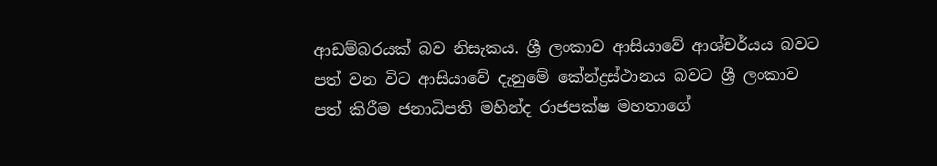ආඩම්බරයක් බව නිසැකය. ශ්‍රී ලංකාව ආසියාවේ ආශ්චර්යය බවට පත් වන විට ආසියාවේ දැනුමේ කේන්ද්‍රස්ථානය බවට ශ්‍රී ලංකාව පත් කිරීම ජනාධිපති මහින්ද රාජපක්ෂ මහතාගේ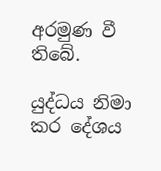අරමුණ වී තිබේ.

යුද්ධය නිමා කර දේශය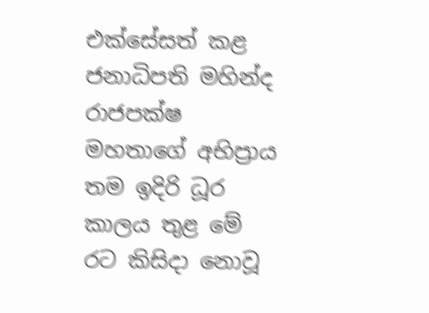එක්සේසත් කළ ජනාධිපති මහින්ද රාජපක්ෂ මහතාගේ අභිප්‍රාය තම ඉදිරි ධූර කාලය තුළ මේ රට කිසිදා නොවූ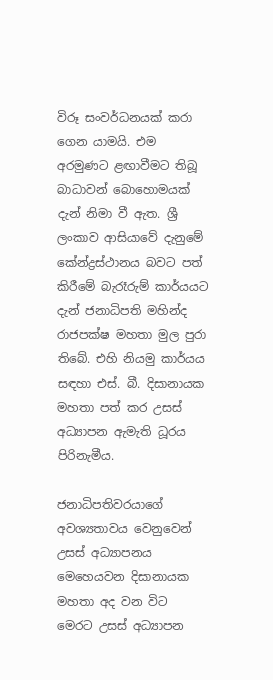විරූ සංවර්ධනයක් කරා ගෙන යාමයි. එම අරමුණට ළඟාවීමට තිබූ බාධාවන් බොහොමයක් දැන් නිමා වී ඇත. ශ්‍රී ලංකාව ආසියාවේ දැනුමේ කේන්ද්‍රස්ථානය බවට පත් කිරීමේ බැරෑරුම් කාර්යයට දැන් ජනාධිපති මහින්ද රාජපක්ෂ මහතා මුල පුරා තිබේ. එහි නියමු කාර්යය සඳහා එස්. බී. දිසානායක මහතා පත් කර උසස් අධ්‍යාපන ඇමැති ධූරය පිරිනැමීය.

ජනාධිපතිවරයාගේ අවශ්‍යතාවය වෙනුවෙන් උසස් අධ්‍යාපනය මෙහෙයවන දිසානායක මහතා අද වන විට මෙරට උසස් අධ්‍යාපන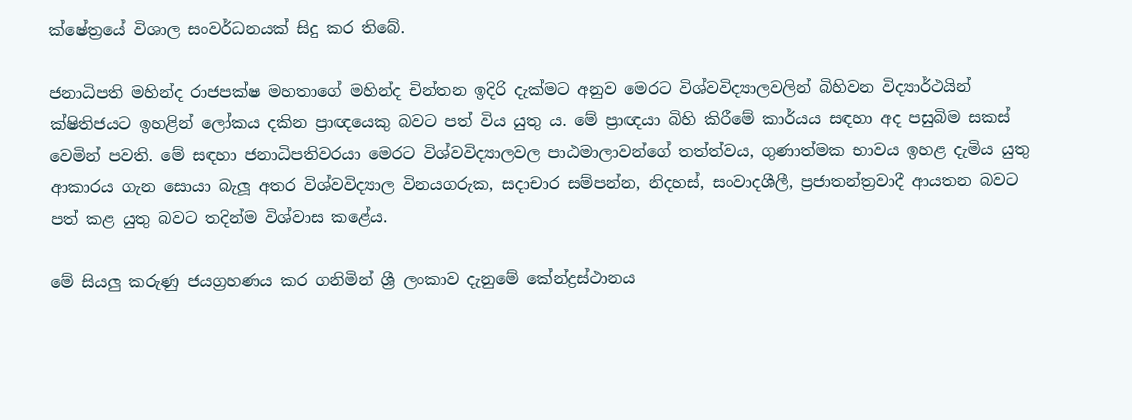ක්ෂේත්‍රයේ විශාල සංවර්ධනයක් සිදු කර තිබේ.

ජනාධිපති මහින්ද රාජපක්ෂ මහතාගේ මහින්ද චින්තන ඉදිරි දැක්මට අනුව මෙරට විශ්වවිද්‍යාලවලින් බිහිවන විද්‍යාර්ථයින් ක්ෂිතිජයට ඉහළින් ලෝකය දකින ප්‍රාඥයෙකු බවට පත් විය යුතු ය. මේ ප්‍රාඥයා බිහි කිරීමේ කාර්යය සඳහා අද පසුබිම සකස් වෙමින් පවති. මේ සඳහා ජනාධිපතිවරයා මෙරට විශ්වවිද්‍යාලවල පාඨමාලාවන්ගේ තත්ත්වය, ගුණාත්මක භාවය ඉහළ දැමිය යුතු ආකාරය ගැන සොයා බැලූ අතර විශ්වවිද්‍යාල විනයගරුක, සදාචාර සම්පන්න, නිදහස්, සංවාදශීලී, ප්‍රජාතන්ත්‍රවාදී ආයතන බවට පත් කළ යුතු බවට තදින්ම විශ්වාස කළේය.

මේ සියලු කරුණු ජයග්‍රහණය කර ගනිමින් ශ්‍රී ලංකාව දැනුමේ කේන්ද්‍රස්ථානය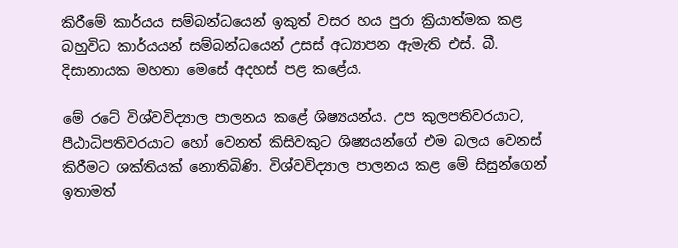කිරීමේ කාර්යය සම්බන්ධයෙන් ඉකුත් වසර හය පුරා ක්‍රියාත්මක කළ බහුවිධ කාර්යයන් සම්බන්ධයෙන් උසස් අධ්‍යාපන ඇමැති එස්. බී. දිසානායක මහතා මෙසේ අදහස් පළ කළේය.

මේ රටේ විශ්වවිද්‍යාල පාලනය කළේ ශිෂ්‍යයන්ය. උප කුලපතිවරයාට, පීඨාධිපතිවරයාට හෝ වෙනත් කිසිවකුට ශිෂ්‍යයන්ගේ එම බලය වෙනස් කිරීමට ශක්තියක් නොතිබිණි. විශ්වවිද්‍යාල පාලනය කළ මේ සිසුන්ගෙන් ඉතාමත්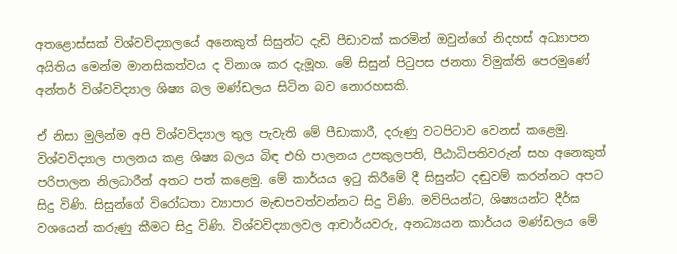අතළොස්සක් විශ්වවිද්‍යාලයේ අනෙකුත් සිසුන්ට දැඩි පීඩාවක් කරමින් ඔවුන්ගේ නිදහස් අධ්‍යාපන අයිතිය මෙන්ම මානසිකත්වය ද විනාශ කර දැමූහ. මේ සිසුන් පිටුපස ජනතා විමුක්ති පෙරමුණේ අන්තර් විශ්වවිද්‍යාල ශිෂ්‍ය බල මණ්ඩලය සිටින බව නොරහසකි.

ඒ නිසා මුලින්ම අපි විශ්වවිද්‍යාල තුල පැවැති මේ පීඩාකාරී, දරුණු වටපිටාව වෙනස් කළෙමු. විශ්වවිද්‍යාල පාලනය කළ ශිෂ්‍ය බලය බිඳ එහි පාලනය උපකුලපති, පීඨාධිපතිවරුන් සහ අනෙකුත් පරිපාලන නිලධාරීන් අතට පත් කළෙමු. මේ කාර්යය ඉටු කිරීමේ දී සිසුන්ට දඬුවම් කරන්නට අපට සිදු විණි. සිසුන්ගේ විරෝධතා ව්‍යාපාර මැඬපවත්වන්නට සිදු විණි. මව්පියන්ට, ශිෂ්‍යයන්ට දීර්ඝ වශයෙන් කරුණු කීමට සිදු විණි. විශ්වවිද්‍යාලවල ආචාර්යවරු, අනධ්‍යයන කාර්යය මණ්ඩලය මේ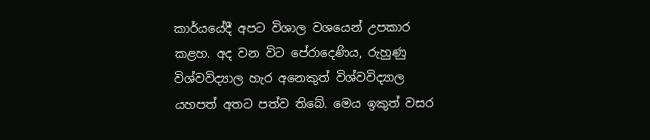කාර්යයේදී අපට විශාල වශයෙන් උපකාර කළහ. අද වන විට පේරාදෙණිය, රුහුණු විශ්වවිද්‍යාල හැර අනෙකුත් විශ්වවිද්‍යාල යහපත් අතට පත්ව තිබේ. මෙය ඉකුත් වසර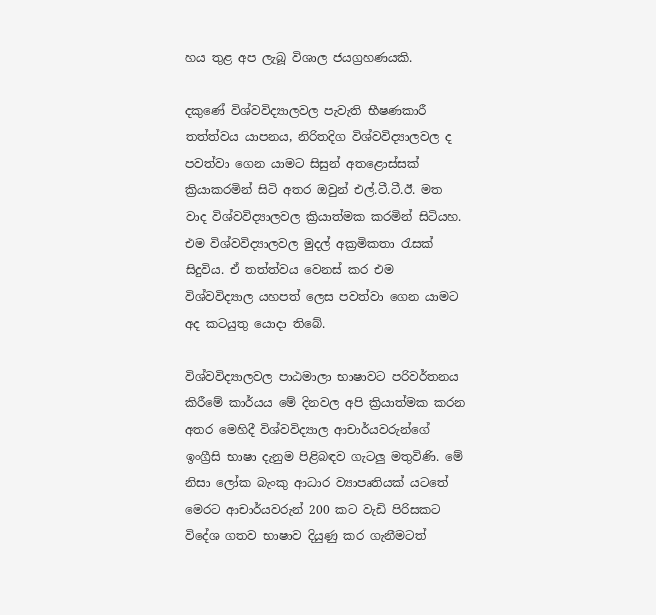හය තුළ අප ලැබූ විශාල ජයග්‍රහණයකි.

දකුණේ විශ්වවිද්‍යාලවල පැවැති භීෂණකාරී තත්ත්වය යාපනය, නිරිතදිග විශ්වවිද්‍යාලවල ද පවත්වා ගෙන යාමට සිසුන් අතළොස්සක් ක්‍රියාකරමින් සිටි අතර ඔවුන් එල්.ටී.ටී.ඊ. මත වාද විශ්වවිද්‍යාලවල ක්‍රියාත්මක කරමින් සිටියහ. එම විශ්වවිද්‍යාලවල මුදල් අක්‍රමිකතා රැසක් සිදුවිය. ඒ තත්ත්වය වෙනස් කර එම විශ්වවිද්‍යාල යහපත් ලෙස පවත්වා ගෙන යාමට අද කටයුතු යොදා තිබේ.

විශ්වවිද්‍යාලවල පාඨමාලා භාෂාවට පරිවර්තනය කිරීමේ කාර්යය මේ දිනවල අපි ක්‍රියාත්මක කරන අතර මෙහිදී විශ්වවිද්‍යාල ආචාර්යවරුන්ගේ ඉංග්‍රීසි භාෂා දැනුම පිළිබඳව ගැටලු මතුවිණි. මේ නිසා ලෝක බැංකු ආධාර ව්‍යාපෘතියක් යටතේ මෙරට ආචාර්යවරුන් 200 කට වැඩි පිරිසකට විදේශ ගතව භාෂාව දියුණු කර ගැනීමටත්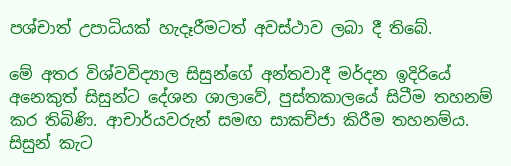පශ්චාත් උපාධියක් හැදෑරීමටත් අවස්ථාව ලබා දී තිබේ.

මේ අතර විශ්වවිද්‍යාල සිසුන්ගේ අන්තවාදී මර්දන ඉදිරියේ අනෙකුත් සිසුන්ට දේශන ශාලාවේ, පුස්තකාලයේ සිටීම තහනම් කර තිබිණි. ආචාර්යවරුන් සමඟ සාකච්ජා කිරීම තහනම්ය. සිසුන් කැට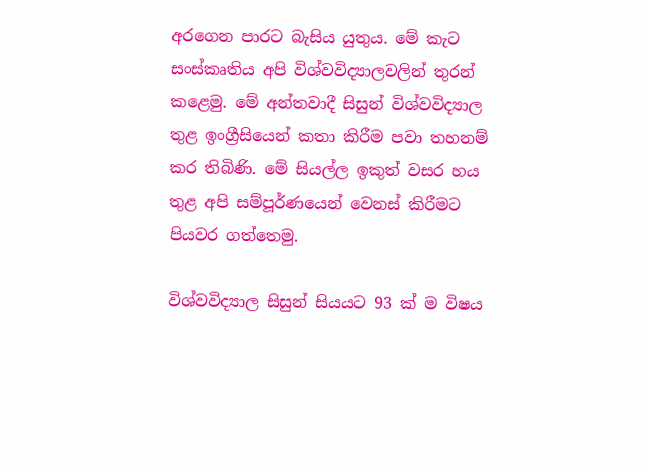අරගෙන පාරට බැසිය යුතුය. මේ කැට සංස්කෘතිය අපි විශ්වවිද්‍යාලවලින් තුරන් කළෙමු. මේ අන්තවාදී සිසුන් විශ්වවිද්‍යාල තුළ ඉංග්‍රීසියෙන් කතා කිරීම පවා තහනම් කර තිබිණි. මේ සියල්ල ඉකුත් වසර හය තුළ අපි සම්පූර්ණයෙන් වෙනස් කිරීමට පියවර ගත්තෙමු.

විශ්වවිද්‍යාල සිසුන් සියයට 93 ක් ම විෂය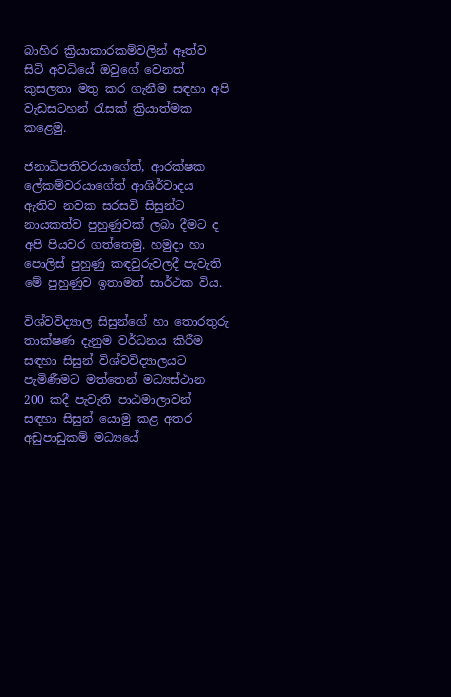බාහිර ක්‍රියාකාරකම්වලින් ඈත්ව සිටි අවධියේ ඔවුගේ වෙනත් කුසලතා මතු කර ගැනීම සඳහා අපි වැඩසටහන් රැසක් ක්‍රියාත්මක කළෙමු.

ජනාධිපතිවරයාගේත්, ආරක්ෂක ලේකම්වරයාගේත් ආශිර්වාදය ඇතිව නවක සරසවි සිසුන්ට නායකත්ව පුහුණුවක් ලබා දීමට ද අපි පියවර ගත්තෙමු. හමුදා හා පොලිස් පුහුණු කඳවුරුවලදී පැවැති මේ පුහුණුව ඉතාමත් සාර්ථක විය.

විශ්වවිද්‍යාල සිසුන්ගේ හා තොරතුරු තාක්ෂණ දැනුම වර්ධනය කිරීම සඳහා සිසුන් විශ්වවිද්‍යාලයට පැමිණීමට මත්තෙන් මධ්‍යස්ථාන 200 කදී පැවැති පාඨමාලාවන් සඳහා සිසුන් යොමු කළ අතර අඩුපාඩුකම් මධ්‍යයේ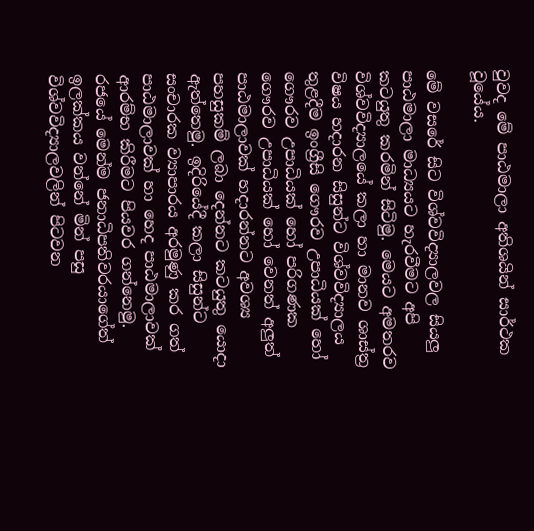වුවද මේ පාඨමාලා අතිශයින් සාර්ථක වූයේය.

මේ වසරේ සිට විශ්වවිද්‍යාලවල සියලු පාඨමාලා මාධ්‍යයට හැරවීමට අපි කටයුතු කරමින් සිටිමු. මෙයට අමතරව විශ්වවිද්‍යාලයේ කලා හා මානව ශාස්ත්‍ර විෂය හදාරන සිසුන්ට විශ්වවිද්‍යාලය තුළදීම ඉංග්‍රීසි ගෞරව උපාධියක් හෝ ගෞරව උපාධියක් හෝ පරිගණක ගෞරව උපාධියක් හෝ වෙනත් අලුත් පාඨමාලාවක් හදාරන්නට අවශ්‍ය පහසුකම් ලබා දෙන්නට කටයුතු යොදා ඇත්තෙමු. ඉදිරියේදී කලා සිසුන්ට සංචාරක ව්‍යාපාරය අරමුණු කර ගත් පාඨමාලාවක් හා හෙද පාඨමාලාවක් ආරම්භ කිරීමට පියවර ගන්නෙමු. රජයේ මෙන්ම ජනාධිපතිවරයාගේත් ඉලක්කය වන්නේ මින් පසු විශ්වවිද්‍යාලවලින් පිටවන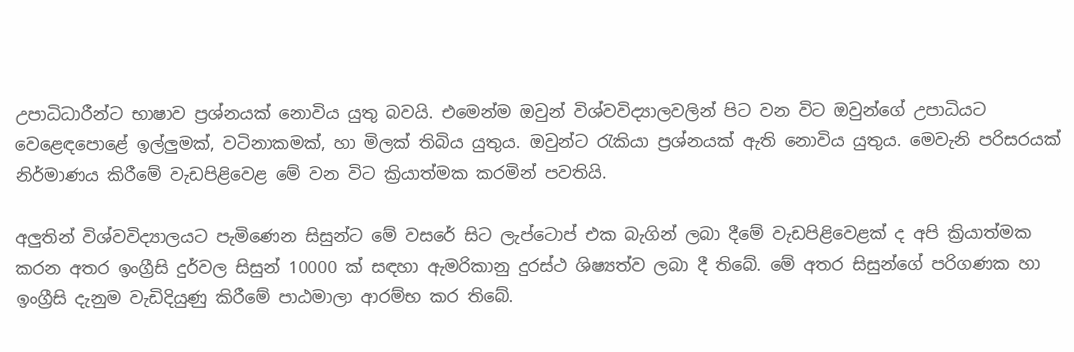උපාධිධාරීන්ට භාෂාව ප්‍රශ්නයක් නොවිය යුතු බවයි. එමෙන්ම ඔවුන් විශ්වවිද්‍යාලවලින් පිට වන විට ඔවුන්ගේ උපාධියට වෙළෙඳපොළේ ඉල්ලුමක්, වටිනාකමක්, හා මිලක් තිබිය යුතුය. ඔවුන්ට රැකියා ප්‍රශ්නයක් ඇති නොවිය යුතුය. මෙවැනි පරිසරයක් නිර්මාණය කිරීමේ වැඩපිළිවෙළ මේ වන විට ක්‍රියාත්මක කරමින් පවතියි.

අලුතින් විශ්වවිද්‍යාලයට පැමිණෙන සිසුන්ට මේ වසරේ සිට ලැප්ටොප් එක බැගින් ලබා දීමේ වැඩපිළිවෙළක් ද අපි ක්‍රියාත්මක කරන අතර ඉංග්‍රීසි දුර්වල සිසුන් 10000 ක් සඳහා ඇමරිකානු දුරස්ථ ශිෂ්‍යත්ව ලබා දී තිබේ. මේ අතර සිසුන්ගේ පරිගණක හා ඉංග්‍රීසි දැනුම වැඩිදියුණු කිරීමේ පාඨමාලා ආරම්භ කර තිබේ.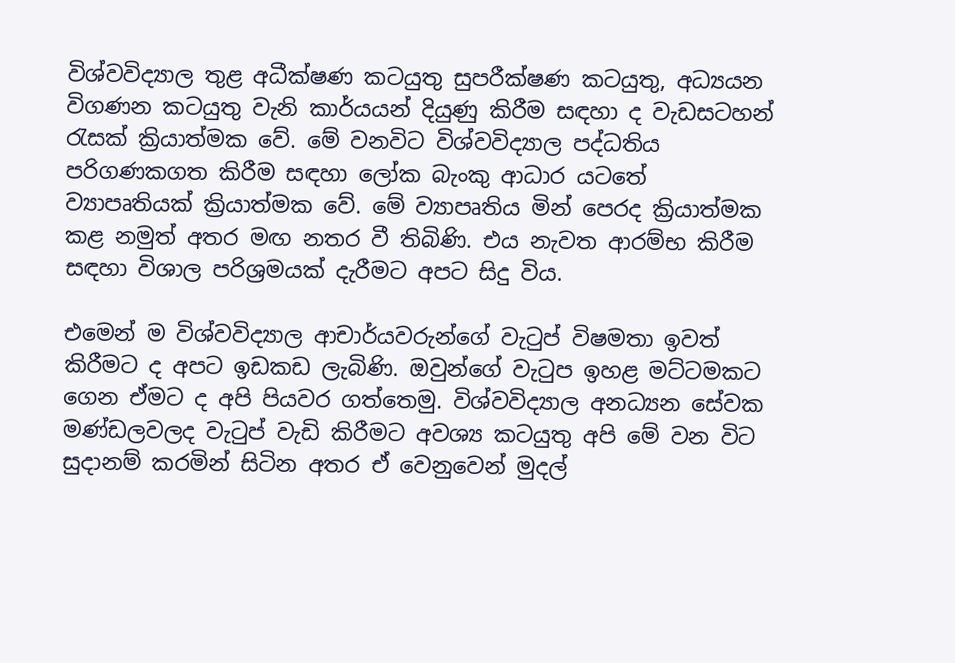විශ්වවිද්‍යාල තුළ අධීක්ෂණ කටයුතු සුපරීක්ෂණ කටයුතු, අධ්‍යයන විගණන කටයුතු වැනි කාර්යයන් දියුණු කිරීම සඳහා ද වැඩසටහන් රැසක් ක්‍රියාත්මක වේ. මේ වනවිට විශ්වවිද්‍යාල පද්ධතිය පරිගණකගත කිරීම සඳහා ලෝක බැංකු ආධාර යටතේ ව්‍යාපෘතියක් ක්‍රියාත්මක වේ. මේ ව්‍යාපෘතිය මින් පෙරද ක්‍රියාත්මක කළ නමුත් අතර මඟ නතර වී තිබිණි. එය නැවත ආරම්භ කිරීම සඳහා විශාල පරිශ්‍රමයක් දැරීමට අපට සිදු විය.

එමෙන් ම විශ්වවිද්‍යාල ආචාර්යවරුන්ගේ වැටුප් විෂමතා ඉවත් කිරීමට ද අපට ඉඩකඩ ලැබිණි. ඔවුන්ගේ වැටුප ඉහළ මට්ටමකට ගෙන ඒමට ද අපි පියවර ගත්තෙමු. විශ්වවිද්‍යාල අනධ්‍යන සේවක මණ්ඩලවලද වැටුප් වැඩි කිරීමට අවශ්‍ය කටයුතු අපි මේ වන විට සුදානම් කරමින් සිටින අතර ඒ වෙනුවෙන් මුදල්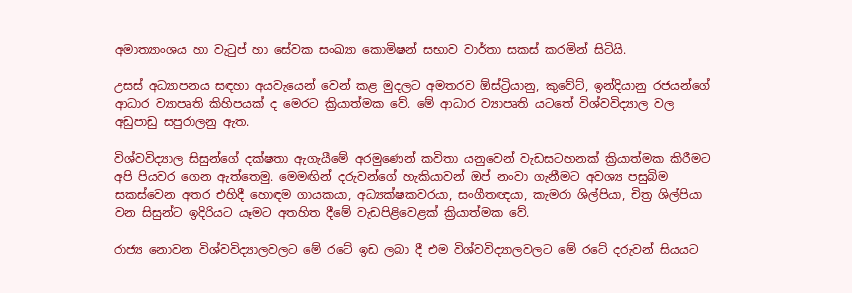අමාත්‍යාංශය හා වැටුප් හා සේවක සංඛ්‍යා කොමිෂන් සභාව වාර්තා සකස් කරමින් සිටියි.

උසස් අධ්‍යාපනය සඳහා අයවැයෙන් වෙන් කළ මුදලට අමතරව ඕස්ට්‍රියානු, කුවේට්, ඉන්දියානු රජයන්ගේ ආධාර ව්‍යාපෘති කිහිපයක් ද මෙරට ක්‍රියාත්මක වේ. මේ ආධාර ව්‍යාපෘති යටතේ විශ්වවිද්‍යාල වල අඩුපාඩු සපුරාලනු ඇත.

විශ්වවිද්‍යාල සිසුන්ගේ දක්ෂතා ඇගැයීමේ අරමුණෙන් කවිතා යනුවෙන් වැඩසටහනක් ක්‍රියාත්මක කිරීමට අපි පියවර ගෙන ඇත්තෙමු. මෙමඟින් දරුවන්ගේ හැකියාවන් ඔප් නංවා ගැනීමට අවශ්‍ය පසුබිම සකස්වෙන අතර එහිදී හොඳම ගායකයා, අධ්‍යක්ෂකවරයා, සංගීතඥයා, කැමරා ශිල්පියා, චිත්‍ර ශිල්පියා වන සිසුන්ට ඉදිරියට යෑමට අතහිත දීමේ වැඩපිළිවෙළක් ක්‍රියාත්මක වේ.

රාජ්‍ය නොවන විශ්වවිද්‍යාලවලට මේ රටේ ඉඩ ලබා දී එම විශ්වවිද්‍යාලවලට මේ රටේ දරුවන් සියයට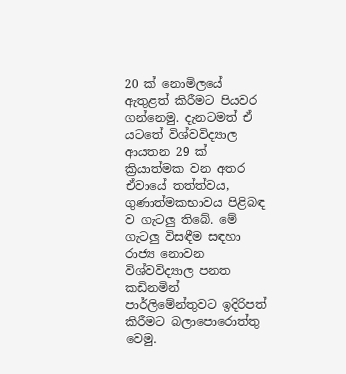20 ක් නොමිලයේ ඇතුළත් කිරීමට පියවර ගන්නෙමු. දැනටමත් ඒ යටතේ විශ්වවිද්‍යාල ආයතන 29 ක් ක්‍රියාත්මක වන අතර ඒවායේ තත්ත්වය, ගුණාත්මකභාවය පිළිබඳ ව ගැටලු තිබේ. මේ ගැටලු විසඳීම සඳහා රාජ්‍ය නොවන විශ්වවිද්‍යාල පනත කඩිනමින් පාර්ලිමේන්තුවට ඉදිරිපත් කිරීමට බලාපොරොත්තු වෙමු.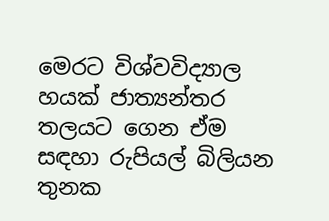මෙරට විශ්වවිද්‍යාල හයක් ජාත්‍යන්තර තලයට ගෙන ඒම සඳහා රුපියල් බිලියන තුනක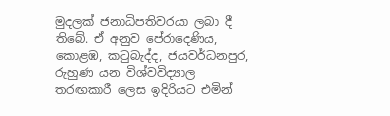මුදලක් ජනාධිපතිවරයා ලබා දී තිබේ. ඒ අනුව පේරාදෙණිය, කොළඹ, කටුබැද්ද, ජයවර්ධනපුර, රුහුණ යන විශ්වවිද්‍යාල තරඟකාරී ලෙස ඉදිරියට එමින්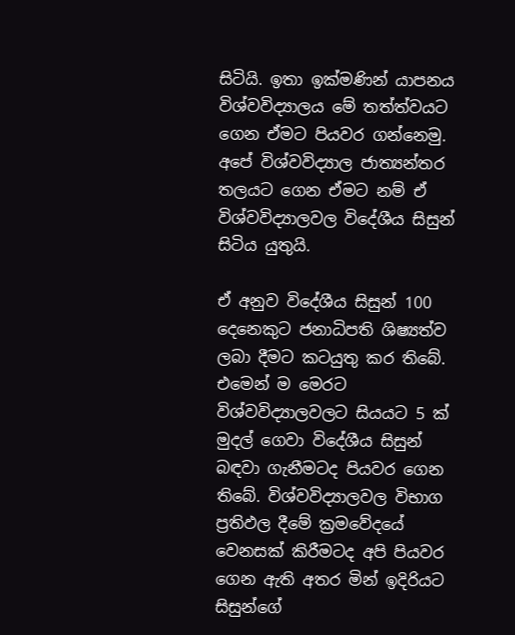සිටියි. ඉතා ඉක්මණින් යාපනය විශ්වවිද්‍යාලය මේ තත්ත්වයට ගෙන ඒමට පියවර ගන්නෙමු. අපේ විශ්වවිද්‍යාල ජාත්‍යන්තර තලයට ගෙන ඒමට නම් ඒ විශ්වවිද්‍යාලවල විදේශීය සිසුන් සිටිය යුතුයි.

ඒ අනුව විදේශීය සිසුන් 100 දෙනෙකුට ජනාධිපති ශිෂ්‍යත්ව ලබා දීමට කටයුතු කර තිබේ. එමෙන් ම මෙරට විශ්වවිද්‍යාලවලට සියයට 5 ක් මුදල් ගෙවා විදේශීය සිසුන් බඳවා ගැනීමටද පියවර ගෙන තිබේ. විශ්වවිද්‍යාලවල විභාග ප්‍රතිඵල දීමේ ක්‍රමවේදයේ වෙනසක් කිරීමටද අපි පියවර ගෙන ඇති අතර මින් ඉදිරියට සිසුන්ගේ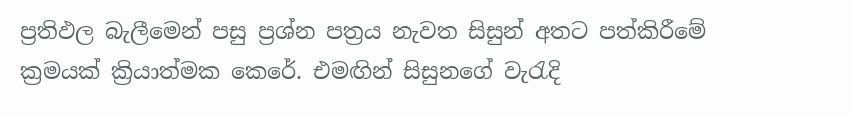ප්‍රතිඵල බැලීමෙන් පසු ප්‍රශ්න පත්‍රය නැවත සිසුන් අතට පත්කිරීමේ ක්‍රමයක් ක්‍රියාත්මක කෙරේ. එමඟින් සිසුනගේ වැරැදි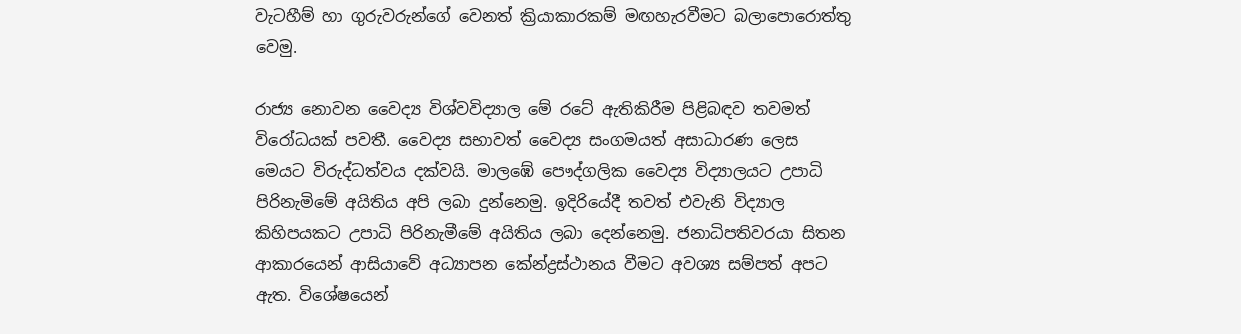වැටහීම් හා ගුරුවරුන්ගේ වෙනත් ක්‍රියාකාරකම් මඟහැරවීමට බලාපොරොත්තු වෙමු.

රාජ්‍ය නොවන වෛද්‍ය විශ්වවිද්‍යාල මේ රටේ ඇතිකිරීම පිළිබඳව තවමත් විරෝධයක් පවතී. වෛද්‍ය සභාවත් වෛද්‍ය සංගමයත් අසාධාරණ ලෙස මෙයට විරුද්ධත්වය දක්වයි. මාලඹේ පෞද්ගලික වෛද්‍ය විද්‍යාලයට උපාධි පිරිනැමිමේ අයිතිය අපි ලබා දුන්නෙමු. ඉදිරියේදී තවත් එවැනි විද්‍යාල කිහිපයකට උපාධි පිරිනැමීමේ අයිතිය ලබා දෙන්නෙමු. ජනාධිපතිවරයා සිතන ආකාරයෙන් ආසියාවේ අධ්‍යාපන කේන්ද්‍රස්ථානය වීමට අවශ්‍ය සම්පත් අපට ඇත. විශේෂයෙන්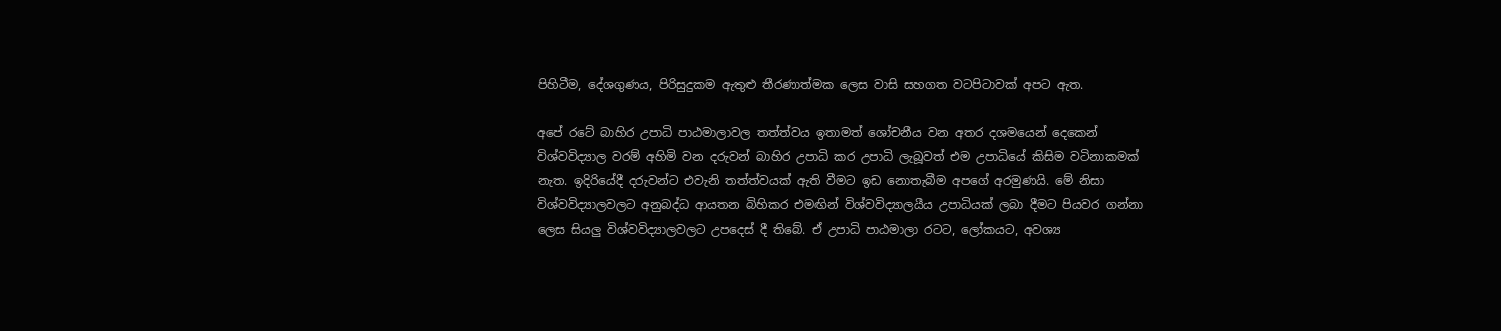පිහිටීම, දේශගුණය, පිරිසුදුකම ඇතුළු තීරණාත්මක ලෙස වාසි සහගත වටපිටාවක් අපට ඇත.

අපේ රටේ බාහිර උපාධි පාඨමාලාවල තත්ත්වය ඉතාමත් ශෝචනීය වන අතර දශමයෙන් දෙකෙන් විශ්වවිද්‍යාල වරම් අහිමි වන දරුවන් බාහිර උපාධි කර උපාධි ලැබූවත් එම උපාධියේ කිසිම වටිනාකමක් නැත. ඉදිරියේදී දරුවන්ට එවැනි තත්ත්වයක් ඇති වීමට ඉඩ නොතැබීම අපගේ අරමුණයි. මේ නිසා විශ්වවිද්‍යාලවලට අනුබද්ධ ආයතන බිහිකර එමඟින් විශ්වවිද්‍යාලයීය උපාධියක් ලබා දීමට පියවර ගන්නා ලෙස සියලු විශ්වවිද්‍යාලවලට උපදෙස් දී තිබේ. ඒ උපාධි පාඨමාලා රටට, ලෝකයට, අවශ්‍ය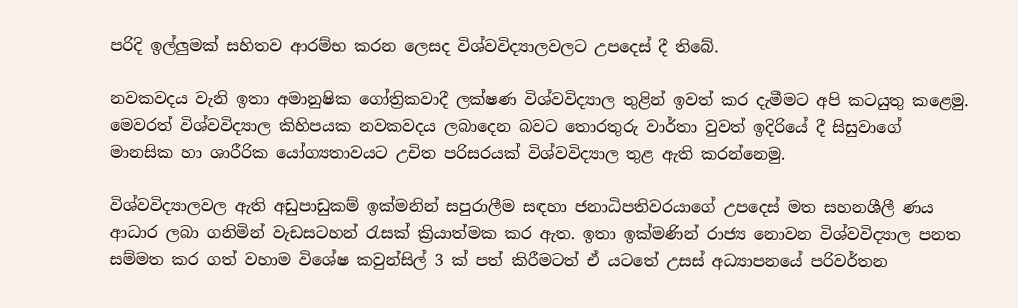පරිදි ඉල්ලුමක් සහිතව ආරම්භ කරන ලෙසද විශ්වවිද්‍යාලවලට උපදෙස් දී තිබේ.

නවකවදය වැනි ඉතා අමානුෂික ගෝත්‍රිකවාදී ලක්ෂණ විශ්වවිද්‍යාල තුළින් ඉවත් කර දැමීමට අපි කටයුතු කළෙමු. මෙවරත් විශ්වවිද්‍යාල කිහිපයක නවකවදය ලබාදෙන බවට තොරතුරු වාර්තා වුවත් ඉදිරියේ දී සිසුවාගේ මානසික හා ශාරීරික යෝග්‍යතාවයට උචිත පරිසරයක් විශ්වවිද්‍යාල තුළ ඇති කරන්නෙමු.

විශ්වවිද්‍යාලවල ඇති අඩුපාඩුකම් ඉක්මනින් සපුරාලීම සඳහා ජනාධිපතිවරයාගේ උපදෙස් මත සහනශීලී ණය ආධාර ලබා ගනිමින් වැඩසටහන් රැසක් ක්‍රියාත්මක කර ඇත. ඉතා ඉක්මණින් රාජ්‍ය නොවන විශ්වවිද්‍යාල පනත සම්මත කර ගත් වහාම විශේෂ කවුන්සිල් 3 ක් පත් කිරීමටත් ඒ යටතේ උසස් අධ්‍යාපනයේ පරිවර්තන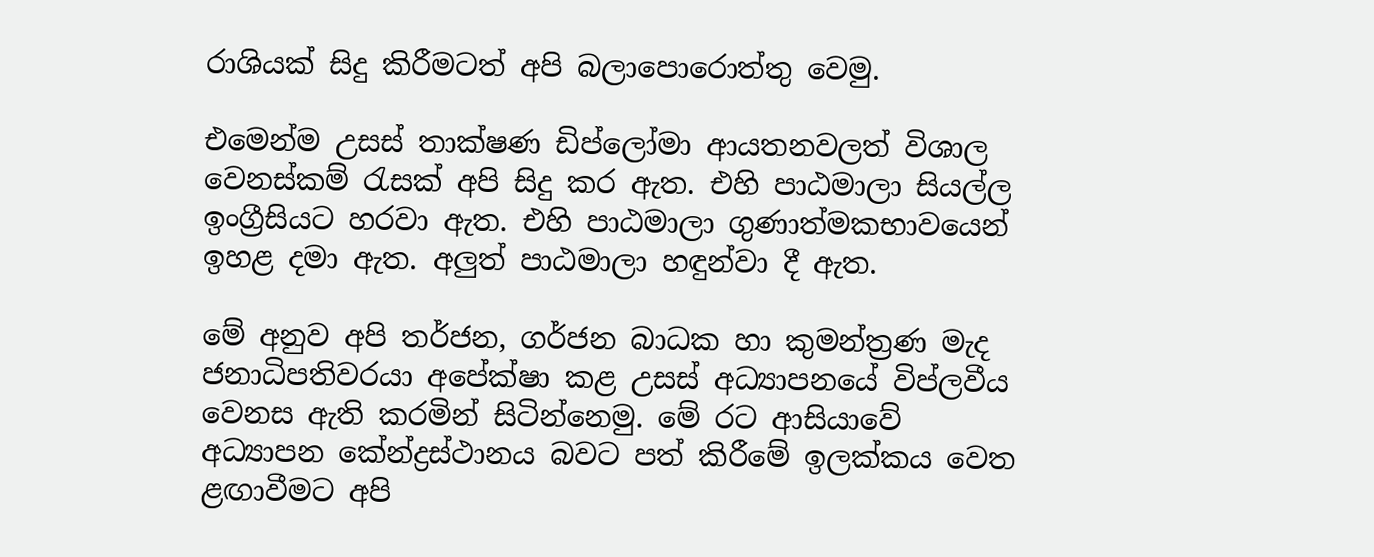රාශියක් සිදු කිරීමටත් අපි බලාපොරොත්තු වෙමු.

එමෙන්ම උසස් තාක්ෂණ ඩිප්ලෝමා ආයතනවලත් විශාල වෙනස්කම් රැසක් අපි සිදු කර ඇත. එහි පාඨමාලා සියල්ල ඉංග්‍රීසියට හරවා ඇත. එහි පාඨමාලා ගුණාත්මකභාවයෙන් ඉහළ දමා ඇත. අලුත් පාඨමාලා හඳුන්වා දී ඇත.

මේ අනුව අපි තර්ජන, ගර්ජන බාධක හා කුමන්ත්‍රණ මැද ජනාධිපතිවරයා අපේක්ෂා කළ උසස් අධ්‍යාපනයේ විප්ලවීය වෙනස ඇති කරමින් සිටින්නෙමු. මේ රට ආසියාවේ අධ්‍යාපන කේන්ද්‍රස්ථානය බවට පත් කිරීමේ ඉලක්කය වෙත ළඟාවීමට අපි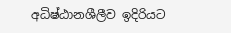අධිෂ්ඨානශීලීව ඉදිරියට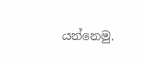යන්නෙමු.